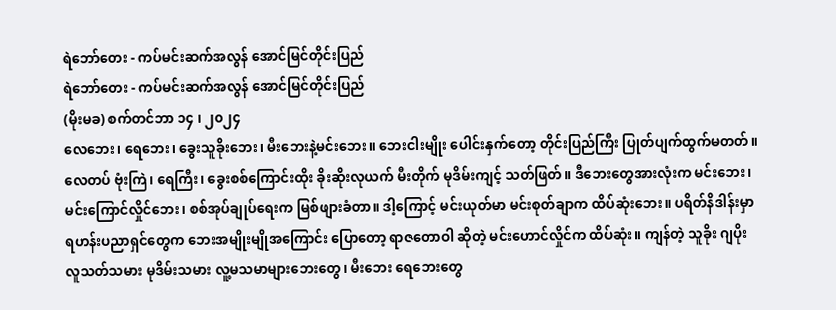ရဲဘော်တေး - ကပ်မင်းဆက်အလွန် အောင်မြင်တိုင်းပြည်
ရဲဘော်တေး - ကပ်မင်းဆက်အလွန် အောင်မြင်တိုင်းပြည်
(မိုးမခ) စက်တင်ဘာ ၁၄ ၊ ၂၀၂၄
လေဘေး၊ ရေဘေး၊ ခွေးသူခိုးဘေး၊ မီးဘေးနဲ့မင်းဘေး။ ဘေးငါးမျိုး ပေါင်းနှက်တော့ တိုင်းပြည်ကြီး ပြုတ်ပျက်ထွက်မတတ်။
လေတပ် ဗုံးကြဲ၊ ရေကြီး၊ ခွေးစစ်ကြောင်းထိုး ခိုးဆိုးလုယက် မီးတိုက် မုဒိမ်းကျင့် သတ်ဖြတ်။ ဒီဘေးတွေအားလုံးက မင်းဘေး၊ မင်းကြောင်လှိုင်ဘေး၊ စစ်အုပ်ချုပ်ရေးက မြစ်ဖျားခံတာ။ ဒါ့ကြောင့် မင်းယုတ်မာ မင်းစုတ်ချာက ထိပ်ဆုံးဘေး။ ပရိတ်နိဒါန်းမှာ ရဟန်းပညာရှင်တွေက ဘေးအမျိုးမျိုအကြောင်း ပြောတော့ ရာဇတောဝါ ဆိုတဲ့ မင်းဟောင်လှိုင်က ထိပ်ဆုံး။ ကျန်တဲ့ သူခိုး ဂျပိုး လူသတ်သမား မုဒိမ်းသမား လူ့မသမာများဘေးတွေ၊ မီးဘေး ရေဘေးတွေ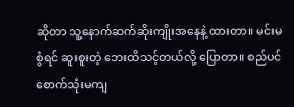ဆိုတာ သူ့နောက်ဆက်ဆိုးကျိုးအနေနဲ့ ထားတာ။ မင်းမစွံရင် ဆူးစူးတဲ့ ဘေးထိသင့်တယ်လို့ ပြောတာ။ စည်ပင် စောက်သုံးမကျ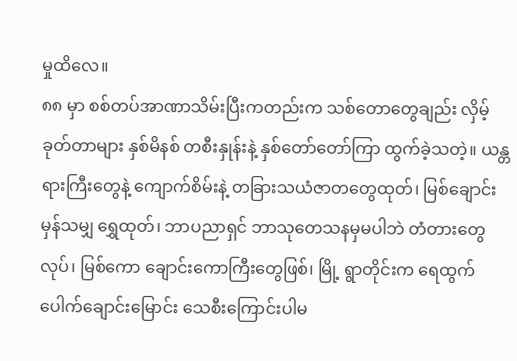မှုထိလေ။
၈၈ မှာ စစ်တပ်အာဏာသိမ်းပြီးကတည်းက သစ်တောတွေချည်း လှိမ့်ခုတ်တာများ နှစ်မိနစ် တစီးနှုန်းနဲ့ နှစ်တော်တော်ကြာ ထွက်ခဲ့သတဲ့။ ယန္တရားကြီးတွေနဲ့ ကျောက်စိမ်းနဲ့ တခြားသယံဇာတတွေထုတ်၊ မြစ်ချောင်းမှန်သမျှ ရွှေထုတ်၊ ဘာပညာရှင် ဘာသုတေသနမှမပါဘဲ တံတားတွေလုပ်၊ မြစ်ကော ချောင်းကောကြီးတွေဖြစ်၊ မြို့ ရွာတိုင်းက ရေထွက်ပေါက်ချောင်းမြောင်း သေစီးကြောင်းပါမ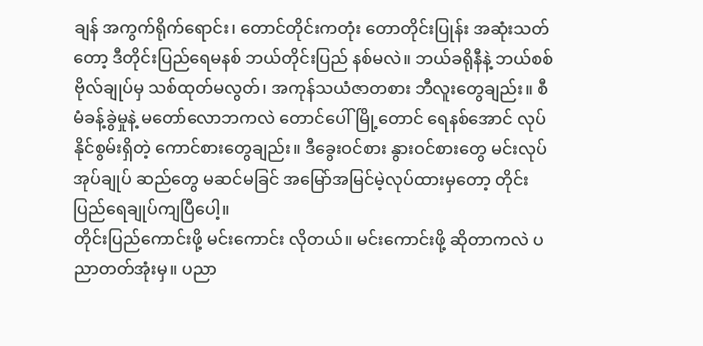ချန် အကွက်ရိုက်ရောင်း၊ တောင်တိုင်းကတုံး တောတိုင်းပြုန်း အဆုံးသတ်တော့ ဒီတိုင်းပြည်ရေမနစ် ဘယ်တိုင်းပြည် နစ်မလဲ။ ဘယ်ခရိုနီနဲ့ ဘယ်စစ်ဗိုလ်ချုပ်မှ သစ်ထုတ်မလွတ်၊ အကုန်သယံဇာတစား ဘီလူးတွေချည်း။ စီမံခန့်ခွဲမှုနဲ့ မတော်လောဘကလဲ တောင်ပေါ်မြို့တောင် ရေနစ်အောင် လုပ်နိုင်စွမ်းရှိတဲ့ ကောင်စားတွေချည်း။ ဒီခွေးဝင်စား နွားဝင်စားတွေ မင်းလုပ် အုပ်ချုပ် ဆည်တွေ မဆင်မခြင် အမြော်အမြင်မဲ့လုပ်ထားမှတော့ တိုင်းပြည်ရေချုပ်ကျပြီပေါ့။
တိုင်းပြည်ကောင်းဖို့ မင်းကောင်း လိုတယ်။ မင်းကောင်းဖို့ ဆိုတာကလဲ ပညာတတ်အုံးမှ။ ပညာ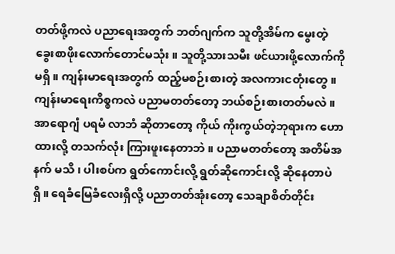တတ်ဖို့ကလဲ ပညာရေးအတွက် ဘတ်ဂျက်က သူတို့အိမ်က မွေးတဲ့ ခွေးစာဖိုးလောက်တောင်မသုံး။ သူတို့သားသမီး ဖင်ယားဖို့လောက်ကို မရှိ။ ကျန်းမာရေးအတွက် ထည့်မစဉ်းစားတဲ့ အလကားငတုံးတွေ။ ကျန်းမာရေးကိစ္စကလဲ ပညာမတတ်တော့ ဘယ်စဉ်းစားတတ်မလဲ။ အာရောဂျံ ပရမံ လာဘံ ဆိုတာတော့ ကိုယ် ကိုးကွယ်တဲ့ဘုရားက ဟောထားလို့ တသက်လုံး ကြားဖူးနေတာဘဲ။ ပညာမတတ်တော့ အတိမ်အနက် မသိ၊ ပါးစပ်က ရွတ်ကောင်းလို့ ရွတ်ဆိုကောင်းလို့ ဆိုနေတာပဲ ရှိ။ ရေခံမြေခံလေးရှိလို့ ပညာတတ်အုံးတော့ သေချာစိတ်တိုင်း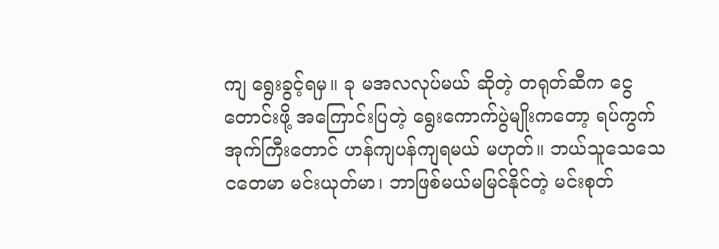ကျ ရွေးခွင့်ရမှ။ ခု မအလလုပ်မယ် ဆိုတဲ့ တရုတ်ဆီက ငွေတောင်းဖို့ အကြောင်းပြတဲ့ ရွေးကောက်ပွဲမျိုးကတော့ ရပ်ကွက်အုက်ကြီးတောင် ဟန်ကျပန်ကျရမယ် မဟုတ်။ ဘယ်သူသေသေ ငတေမာ မင်းယုတ်မာ၊ ဘာဖြစ်မယ်မမြင်နိုင်တဲ့ မင်းစုတ်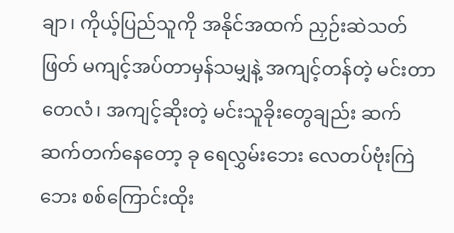ချာ၊ ကိုယ့်ပြည်သူကို အနိုင်အထက် ညှဉ်းဆဲသတ်ဖြတ် မကျင့်အပ်တာမှန်သမျှနဲ့ အကျင့်တန်တဲ့ မင်းတာတေလံ၊ အကျင့်ဆိုးတဲ့ မင်းသူခိုးတွေချည်း ဆက်ဆက်တက်နေတော့ ခု ရေလွှမ်းဘေး လေတပ်ဗုံးကြဲဘေး စစ်ကြောင်းထိုး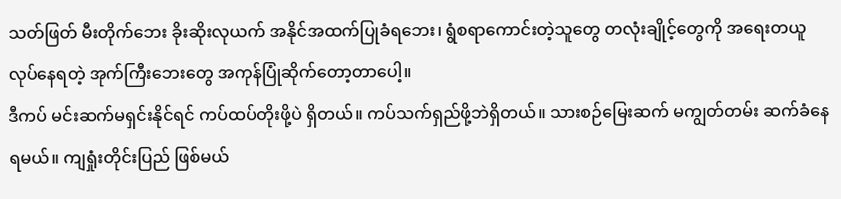သတ်ဖြတ် မီးတိုက်ဘေး ခိုးဆိုးလုယက် အနိုင်အထက်ပြုခံရဘေး၊ ရွံစရာကောင်းတဲ့သူတွေ တလုံးချိုင့်တွေကို အရေးတယူလုပ်နေရတဲ့ အုက်ကြီးဘေးတွေ အကုန်ပြုံဆိုက်တော့တာပေါ့။
ဒီကပ် မင်းဆက်မရှင်းနိုင်ရင် ကပ်ထပ်တိုးဖို့ပဲ ရှိတယ်။ ကပ်သက်ရှည်ဖို့ဘဲရှိတယ်။ သားစဉ်မြေးဆက် မကျွတ်တမ်း ဆက်ခံနေရမယ်။ ကျရှုံးတိုင်းပြည် ဖြစ်မယ်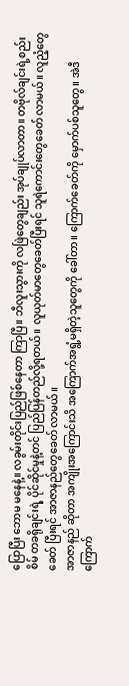ပြောပြီး ဘောမ မနေနဲ့။ လခွမ်းတိုင်းပြည်ဖြစ်နေတာ ကြာပြီ။ ဘီလူးသွားကို လဖြဲတွေချည်း အုပ်ချုပ်လာတာ။ တဗိုလ်ချင်းရဲ့စည်းစိမ် တခရိုချင်းရဲ့ ပိုင်ဆိုင်မှုနဲ့တင် ပြည်ပြန်တည်လို့ရတယ်။ လူယုတ်မာတွေခေတ်ပြီးရင် သူရဲကောင်းတွေခေတ် လာမယ်။ လူညံ့တွေခေတ် ပြီးရင် အာဇာနည်တွေခေတ် လာမယ်။
အာဇာနည် ဆိုတာ အကျိုးအကြောင်းသိ အကြောက်အရွံ့မရှိတဲ့သူတွေကို ခေါ်တာ။ ကြောက်ခေတ်ကို မှောက်ပစ်သူတွေ။ အဲဒီ ကြောက်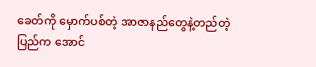ခေတ်ကို မှောက်ပစ်တဲ့ အာဇာနည်တွေနဲ့တည်တဲ့ ပြည်က အောင်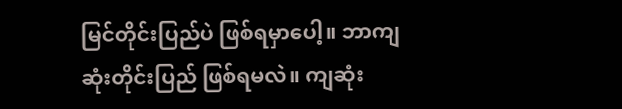မြင်တိုင်းပြည်ပဲ ဖြစ်ရမှာပေါ့။ ဘာကျဆုံးတိုင်းပြည် ဖြစ်ရမလဲ။ ကျဆုံး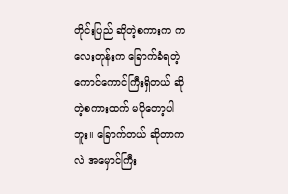တိုင်းပြည် ဆိုတဲ့စကားက ကလေးတုန်းက ခြောက်ခံရတဲ့ ကောင်ကောင်ကြီးရှိတယ် ဆိုတဲ့စကားထက် မပိုတော့ပါဘူး။ ခြောက်တယ် ဆိုတာကလဲ အမှောင်ကြီး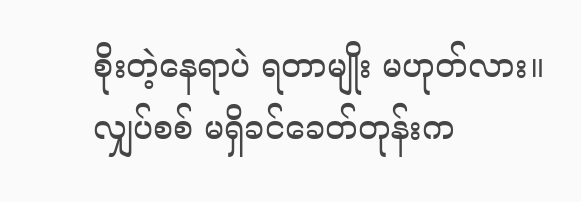စိုးတဲ့နေရာပဲ ရတာမျိုး မဟုတ်လား။ လျှပ်စစ် မရှိခင်ခေတ်တုန်းက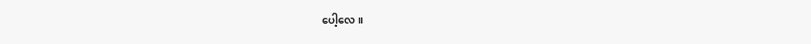ပေါ့လေ။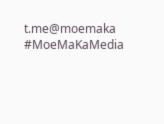t.me@moemaka
#MoeMaKaMedia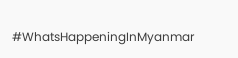#WhatsHappeningInMyanmar